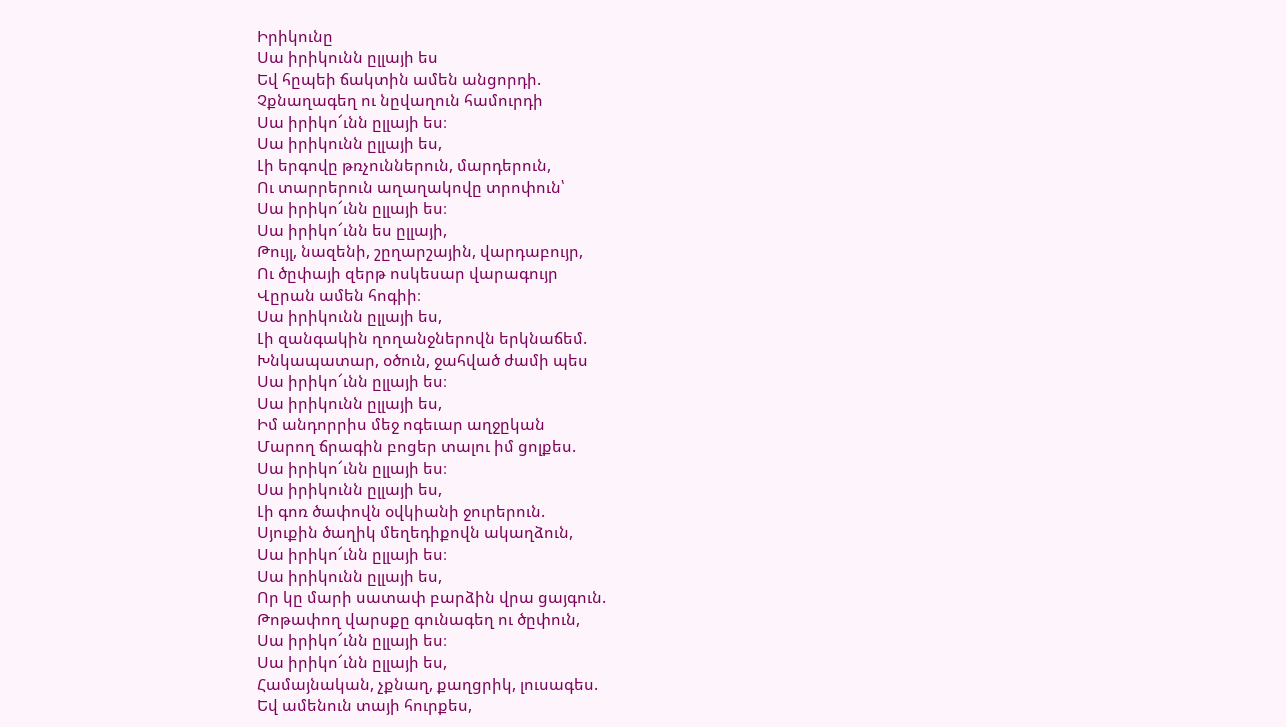Իրիկունը
Սա իրիկունն ըլլայի ես
Եվ հըպեի ճակտին ամեն անցորդի.
Չքնաղագեղ ու նըվաղուն համուրդի
Սա իրիկո՜ւնն ըլլայի ես։
Սա իրիկունն ըլլայի ես,
Լի երգովը թռչուններուն, մարդերուն,
Ու տարրերուն աղաղակովը տրոփուն՝
Սա իրիկո՜ւնն ըլլայի ես։
Սա իրիկո՜ւնն ես ըլլայի,
Թույլ, նազենի, շըղարշային, վարդաբույր,
Ու ծըփայի զերթ ոսկեսար վարագույր
Վըրան ամեն հոգիի։
Սա իրիկունն ըլլայի ես,
Լի զանգակին ղողանջներովն երկնաճեմ.
Խնկապատար, օծուն, ջահված ժամի պես
Սա իրիկո՜ւնն ըլլայի ես։
Սա իրիկունն ըլլայի ես,
Իմ անդորրիս մեջ ոգեւար աղջըկան
Մարող ճրագին բոցեր տալու իմ ցոլքես.
Սա իրիկո՜ւնն ըլլայի ես։
Սա իրիկունն ըլլայի ես,
Լի գոռ ծափովն օվկիանի ջուրերուն.
Սյուքին ծաղիկ մեղեդիքովն ակաղձուն,
Սա իրիկո՜ւնն ըլլայի ես։
Սա իրիկունն ըլլայի ես,
Որ կը մարի սատափ բարձին վրա ցայգուն.
Թոթափող վարսքը գունագեղ ու ծըփուն,
Սա իրիկո՜ւնն ըլլայի ես։
Սա իրիկո՜ւնն ըլլայի ես,
Համայնական, չքնաղ, քաղցրիկ, լուսագես.
Եվ ամենուն տայի հուրքես,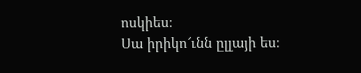ոսկիես։
Սա իրիկո՜ւնն ըլլայի ես։